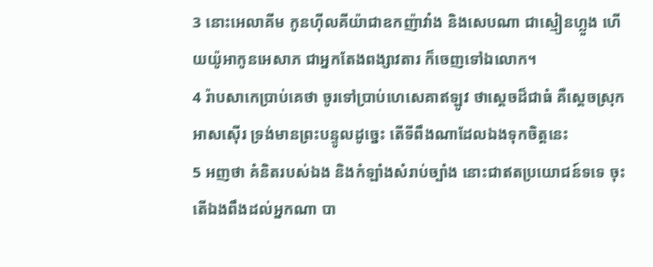3 នោះអេលាគីម កូនហ៊ីលគីយ៉ាជាឧកញ៉ាវាំង និងសេបណា ជាស្មៀនហ្លួង ហើយយ៉ូអាកូនអេសាភ ជាអ្នកតែងពង្សាវតារ ក៏ចេញទៅឯលោក។
4 រ៉ាបសាកេប្រាប់គេថា ចូរទៅប្រាប់ហេសេគាឥឡូវ ថាស្តេចដ៏ជាធំ គឺស្តេចស្រុកអាសស៊ើរ ទ្រង់មានព្រះបន្ទូលដូច្នេះ តើទីពឹងណាដែលឯងទុកចិត្តនេះ
5 អញថា គំនិតរបស់ឯង និងកំឡាំងសំរាប់ច្បាំង នោះជាឥតប្រយោជន៍ទទេ ចុះតើឯងពឹងដល់អ្នកណា បា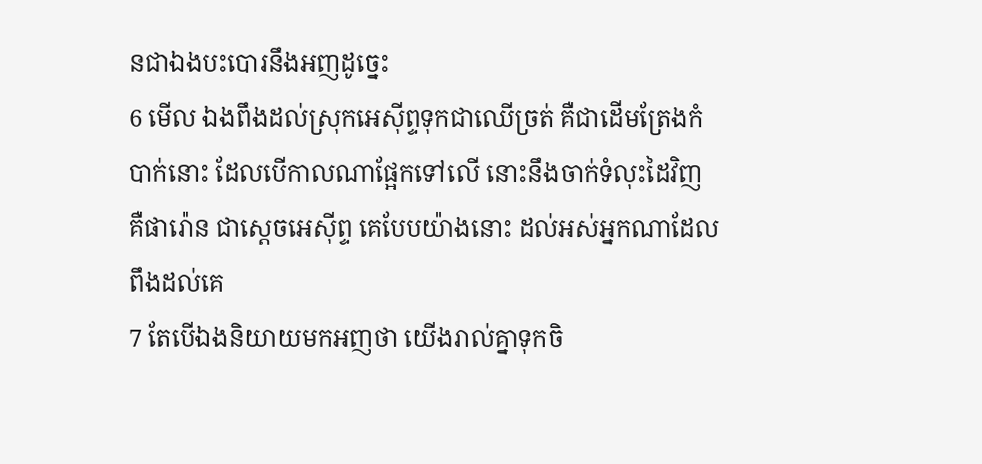នជាឯងបះបោរនឹងអញដូច្នេះ
6 មើល ឯងពឹងដល់ស្រុកអេស៊ីព្ទទុកជាឈើច្រត់ គឺជាដើមត្រែងកំបាក់នោះ ដែលបើកាលណាផ្អែកទៅលើ នោះនឹងចាក់ទំលុះដៃវិញ គឺផារ៉ោន ជាស្តេចអេស៊ីព្ទ គេបែបយ៉ាងនោះ ដល់អស់អ្នកណាដែលពឹងដល់គេ
7 តែបើឯងនិយាយមកអញថា យើងរាល់គ្នាទុកចិ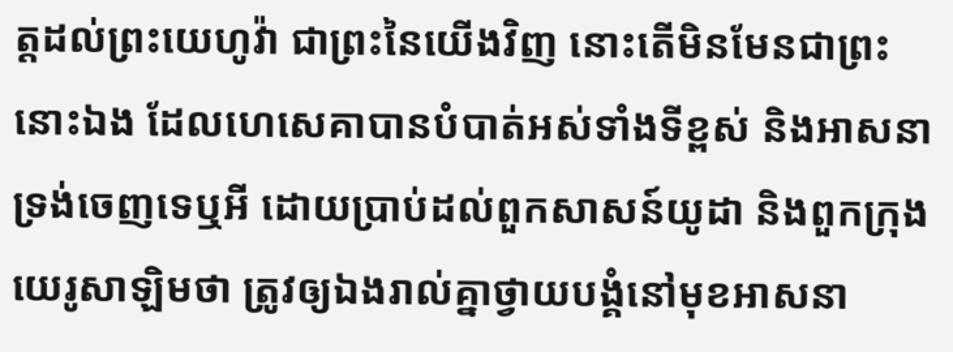ត្តដល់ព្រះយេហូវ៉ា ជាព្រះនៃយើងវិញ នោះតើមិនមែនជាព្រះនោះឯង ដែលហេសេគាបានបំបាត់អស់ទាំងទីខ្ពស់ និងអាសនាទ្រង់ចេញទេឬអី ដោយប្រាប់ដល់ពួកសាសន៍យូដា និងពួកក្រុងយេរូសាឡិមថា ត្រូវឲ្យឯងរាល់គ្នាថ្វាយបង្គំនៅមុខអាសនា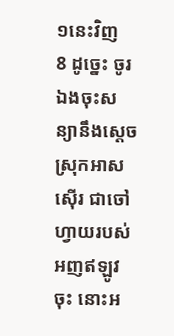១នេះវិញ
8 ដូច្នេះ ចូរឯងចុះសន្យានឹងស្តេចស្រុកអាសស៊ើរ ជាចៅហ្វាយរបស់អញឥឡូវចុះ នោះអ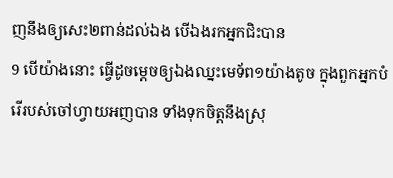ញនឹងឲ្យសេះ២ពាន់ដល់ឯង បើឯងរកអ្នកជិះបាន
9 បើយ៉ាងនោះ ធ្វើដូចម្តេចឲ្យឯងឈ្នះមេទ័ព១យ៉ាងតូច ក្នុងពួកអ្នកបំរើរបស់ចៅហ្វាយអញបាន ទាំងទុកចិត្តនឹងស្រុ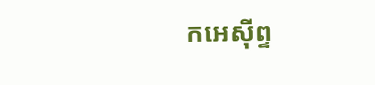កអេស៊ីព្ទ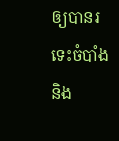ឲ្យបានរទេះចំបាំង និង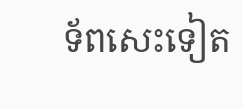ទ័ពសេះទៀត